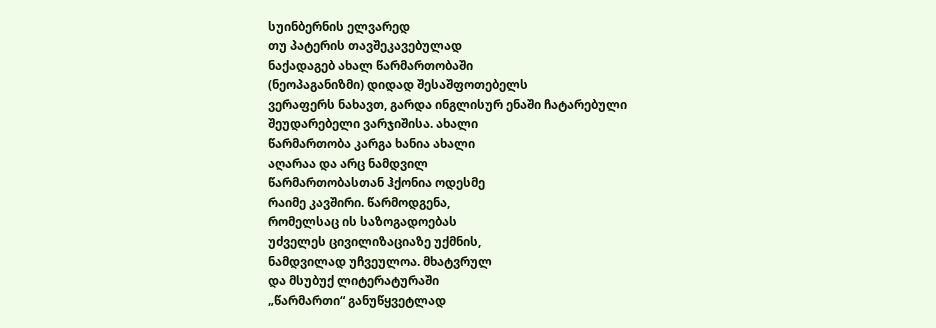სუინბერნის ელვარედ
თუ პატერის თავშეკავებულად
ნაქადაგებ ახალ წარმართობაში
(ნეოპაგანიზმი) დიდად შესაშფოთებელს
ვერაფერს ნახავთ, გარდა ინგლისურ ენაში ჩატარებული შეუდარებელი ვარჯიშისა. ახალი
წარმართობა კარგა ხანია ახალი
აღარაა და არც ნამდვილ
წარმართობასთან ჰქონია ოდესმე
რაიმე კავშირი. წარმოდგენა,
რომელსაც ის საზოგადოებას
უძველეს ცივილიზაციაზე უქმნის,
ნამდვილად უჩვეულოა. მხატვრულ
და მსუბუქ ლიტერატურაში
„წარმართი“ განუწყვეტლად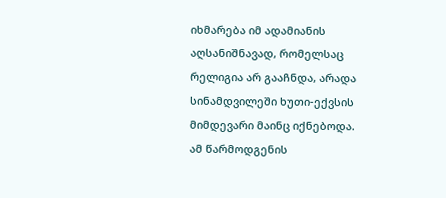იხმარება იმ ადამიანის
აღსანიშნავად, რომელსაც
რელიგია არ გააჩნდა, არადა
სინამდვილეში ხუთი-ექვსის
მიმდევარი მაინც იქნებოდა.
ამ წარმოდგენის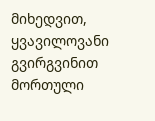მიხედვით,
ყვავილოვანი გვირგვინით
მორთული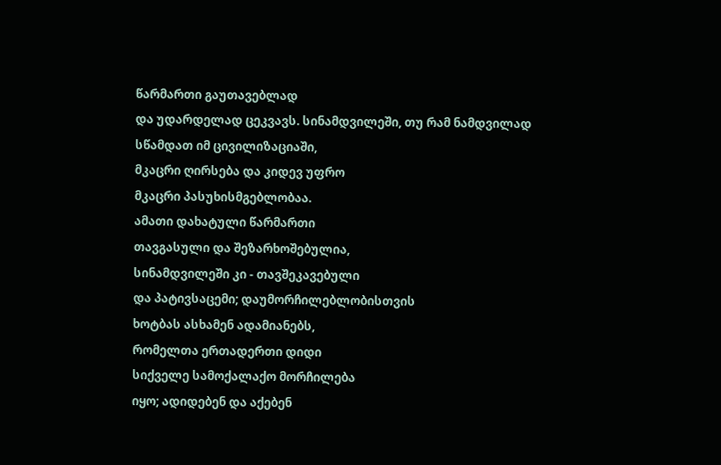წარმართი გაუთავებლად
და უდარდელად ცეკვავს. სინამდვილეში, თუ რამ ნამდვილად
სწამდათ იმ ცივილიზაციაში,
მკაცრი ღირსება და კიდევ უფრო
მკაცრი პასუხისმგებლობაა.
ამათი დახატული წარმართი
თავგასული და შეზარხოშებულია,
სინამდვილეში კი - თავშეკავებული
და პატივსაცემი; დაუმორჩილებლობისთვის
ხოტბას ასხამენ ადამიანებს,
რომელთა ერთადერთი დიდი
სიქველე სამოქალაქო მორჩილება
იყო; ადიდებენ და აქებენ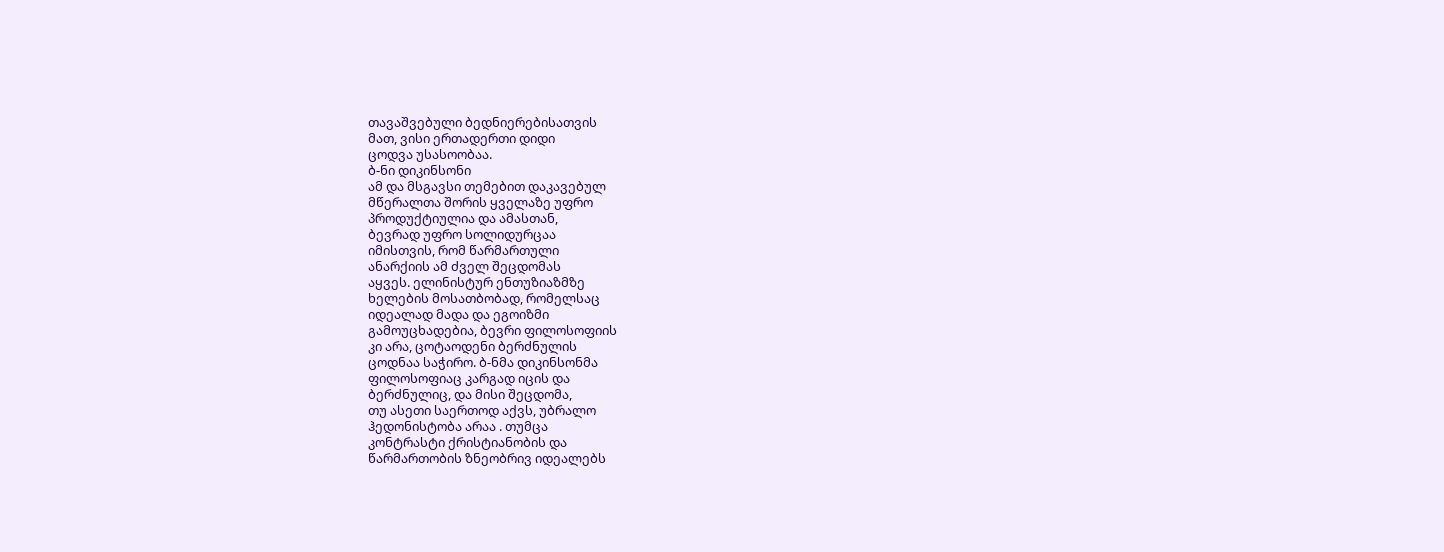თავაშვებული ბედნიერებისათვის
მათ, ვისი ერთადერთი დიდი
ცოდვა უსასოობაა.
ბ-ნი დიკინსონი
ამ და მსგავსი თემებით დაკავებულ
მწერალთა შორის ყველაზე უფრო
პროდუქტიულია და ამასთან,
ბევრად უფრო სოლიდურცაა
იმისთვის, რომ წარმართული
ანარქიის ამ ძველ შეცდომას
აყვეს. ელინისტურ ენთუზიაზმზე
ხელების მოსათბობად, რომელსაც
იდეალად მადა და ეგოიზმი
გამოუცხადებია, ბევრი ფილოსოფიის
კი არა, ცოტაოდენი ბერძნულის
ცოდნაა საჭირო. ბ-ნმა დიკინსონმა
ფილოსოფიაც კარგად იცის და
ბერძნულიც, და მისი შეცდომა,
თუ ასეთი საერთოდ აქვს, უბრალო
ჰედონისტობა არაა . თუმცა
კონტრასტი ქრისტიანობის და
წარმართობის ზნეობრივ იდეალებს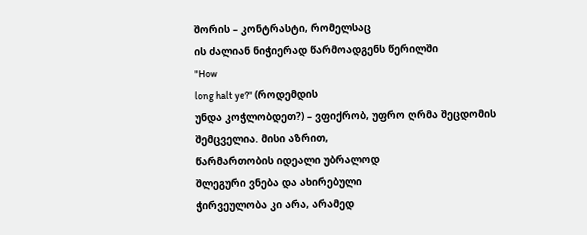შორის – კონტრასტი, რომელსაც
ის ძალიან ნიჭიერად წარმოადგენს წერილში
"How
long halt ye?" (როდემდის
უნდა კოჭლობდეთ?) – ვფიქრობ, უფრო ღრმა შეცდომის
შემცველია. მისი აზრით,
წარმართობის იდეალი უბრალოდ
შლეგური ვნება და ახირებული
ჭირვეულობა კი არა, არამედ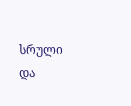სრული და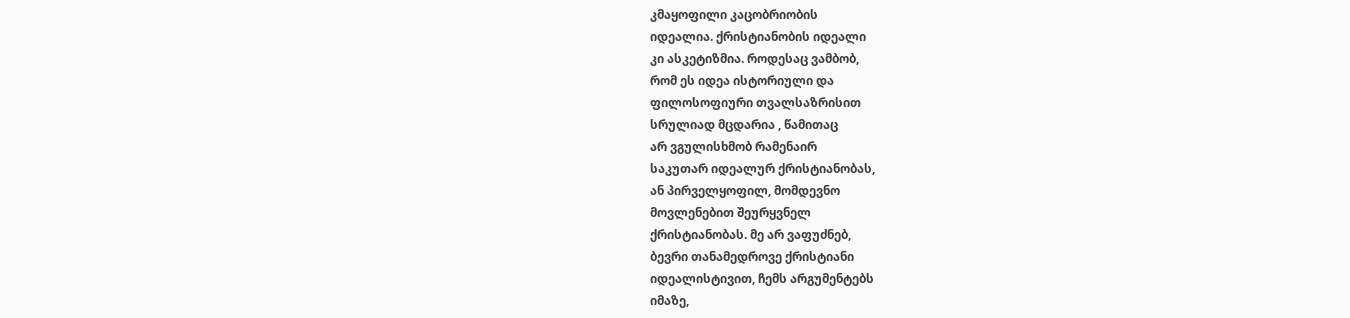კმაყოფილი კაცობრიობის
იდეალია. ქრისტიანობის იდეალი
კი ასკეტიზმია. როდესაც ვამბობ,
რომ ეს იდეა ისტორიული და
ფილოსოფიური თვალსაზრისით
სრულიად მცდარია , წამითაც
არ ვგულისხმობ რამენაირ
საკუთარ იდეალურ ქრისტიანობას,
ან პირველყოფილ, მომდევნო
მოვლენებით შეურყვნელ
ქრისტიანობას. მე არ ვაფუძნებ,
ბევრი თანამედროვე ქრისტიანი
იდეალისტივით, ჩემს არგუმენტებს
იმაზე,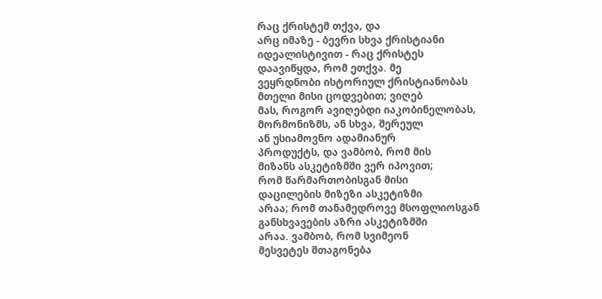რაც ქრისტემ თქვა, და
არც იმაზე - ბევრი სხვა ქრისტიანი
იდეალისტივით - რაც ქრისტეს
დაავიწყდა, რომ ეთქვა. მე
ვეყრდნობი ისტორიულ ქრისტიანობას
მთელი მისი ცოდვებით; ვიღებ
მას, როგორ ავიღებდი იაკობინელობას,
მორმონიზმს, ან სხვა, შერეულ
ან უსიამოვნო ადამიანურ
პროდუქტს, და ვამბობ, რომ მის
მიზანს ასკეტიზმში ვერ იპოვით;
რომ წარმართობისგან მისი
დაცილების მიზეზი ასკეტიზმი
არაა; რომ თანამედროვე მსოფლიოსგან
განსხვავების აზრი ასკეტიზმში
არაა. ვამბობ, რომ სვიმეონ
მესვეტეს შთაგონება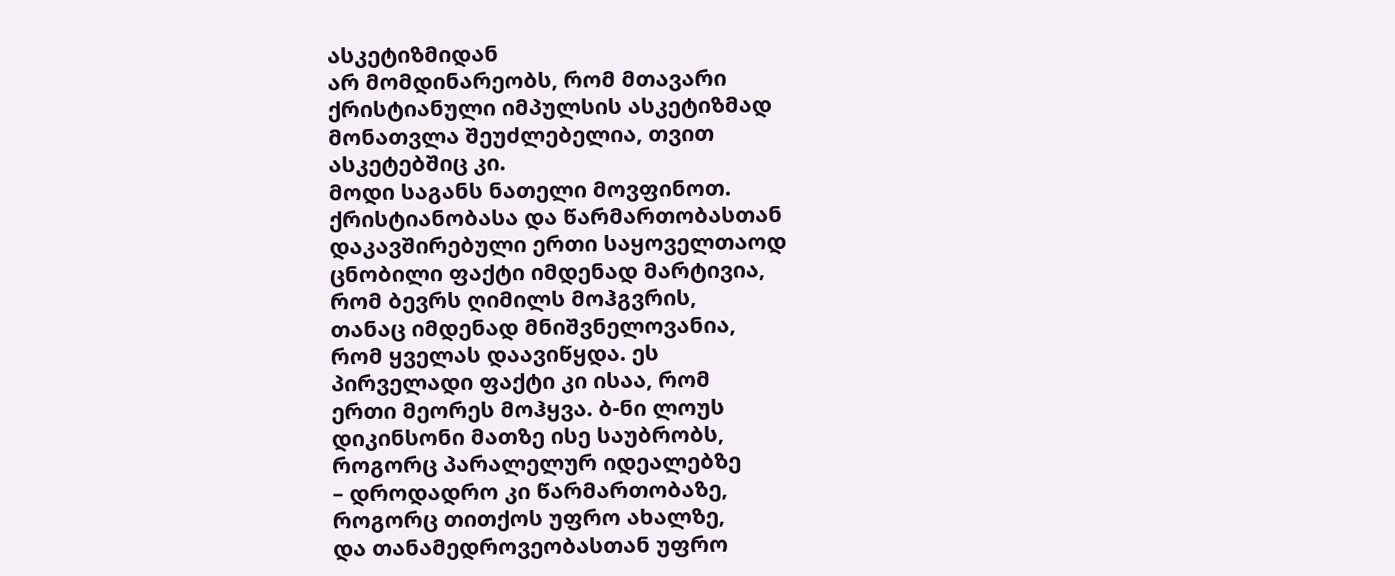ასკეტიზმიდან
არ მომდინარეობს, რომ მთავარი
ქრისტიანული იმპულსის ასკეტიზმად
მონათვლა შეუძლებელია, თვით
ასკეტებშიც კი.
მოდი საგანს ნათელი მოვფინოთ.
ქრისტიანობასა და წარმართობასთან
დაკავშირებული ერთი საყოველთაოდ
ცნობილი ფაქტი იმდენად მარტივია,
რომ ბევრს ღიმილს მოჰგვრის,
თანაც იმდენად მნიშვნელოვანია,
რომ ყველას დაავიწყდა. ეს
პირველადი ფაქტი კი ისაა, რომ
ერთი მეორეს მოჰყვა. ბ-ნი ლოუს
დიკინსონი მათზე ისე საუბრობს,
როგორც პარალელურ იდეალებზე
– დროდადრო კი წარმართობაზე,
როგორც თითქოს უფრო ახალზე,
და თანამედროვეობასთან უფრო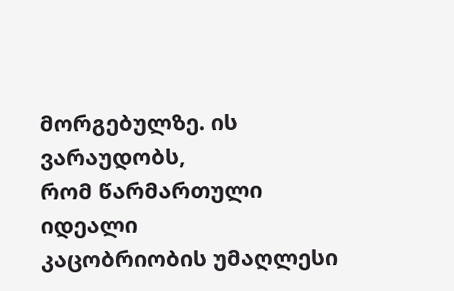მორგებულზე. ის ვარაუდობს,
რომ წარმართული იდეალი
კაცობრიობის უმაღლესი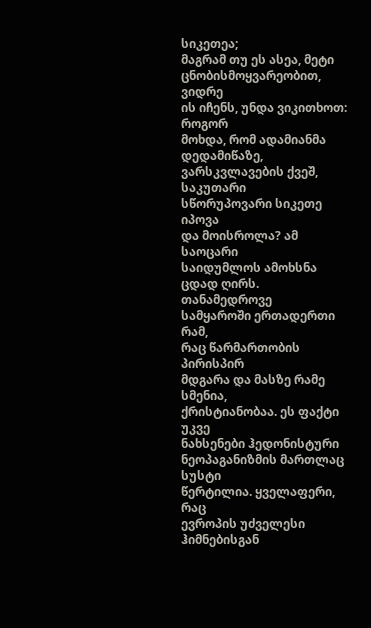სიკეთეა;
მაგრამ თუ ეს ასეა, მეტი
ცნობისმოყვარეობით, ვიდრე
ის იჩენს, უნდა ვიკითხოთ: როგორ
მოხდა, რომ ადამიანმა დედამიწაზე,
ვარსკვლავების ქვეშ, საკუთარი
სწორუპოვარი სიკეთე იპოვა
და მოისროლა? ამ საოცარი
საიდუმლოს ამოხსნა ცდად ღირს.
თანამედროვე
სამყაროში ერთადერთი რამ,
რაც წარმართობის პირისპირ
მდგარა და მასზე რამე სმენია,
ქრისტიანობაა. ეს ფაქტი უკვე
ნახსენები ჰედონისტური
ნეოპაგანიზმის მართლაც სუსტი
წერტილია. ყველაფერი, რაც
ევროპის უძველესი ჰიმნებისგან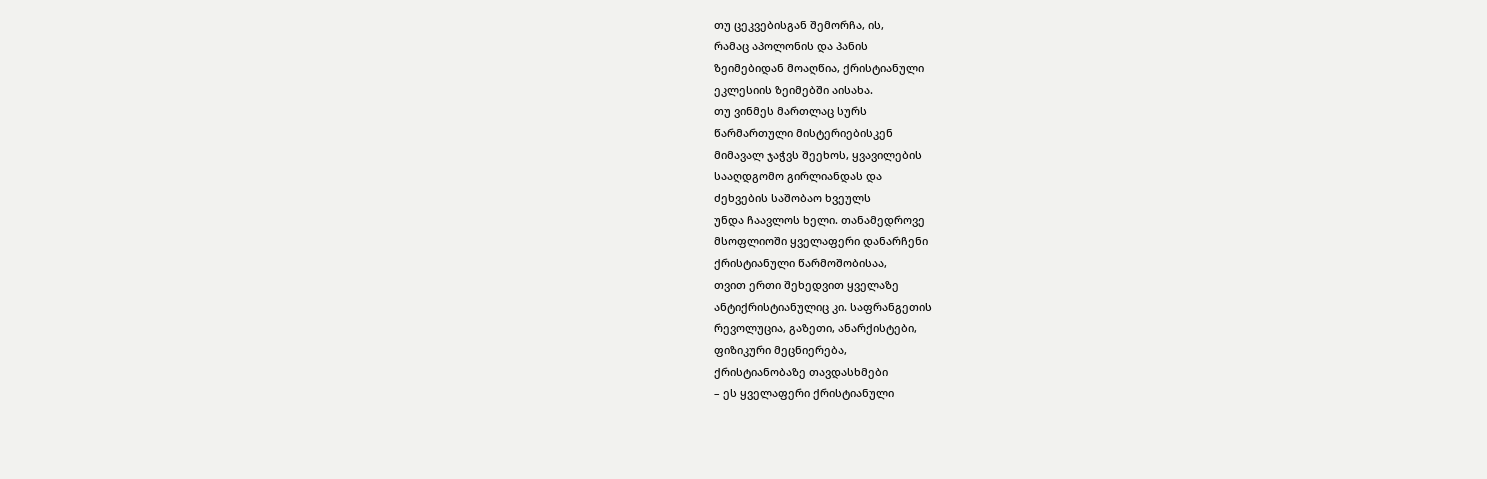თუ ცეკვებისგან შემორჩა, ის,
რამაც აპოლონის და პანის
ზეიმებიდან მოაღწია, ქრისტიანული
ეკლესიის ზეიმებში აისახა.
თუ ვინმეს მართლაც სურს
წარმართული მისტერიებისკენ
მიმავალ ჯაჭვს შეეხოს, ყვავილების
სააღდგომო გირლიანდას და
ძეხვების საშობაო ხვეულს
უნდა ჩაავლოს ხელი. თანამედროვე
მსოფლიოში ყველაფერი დანარჩენი
ქრისტიანული წარმოშობისაა,
თვით ერთი შეხედვით ყველაზე
ანტიქრისტიანულიც კი. საფრანგეთის
რევოლუცია, გაზეთი, ანარქისტები,
ფიზიკური მეცნიერება,
ქრისტიანობაზე თავდასხმები
– ეს ყველაფერი ქრისტიანული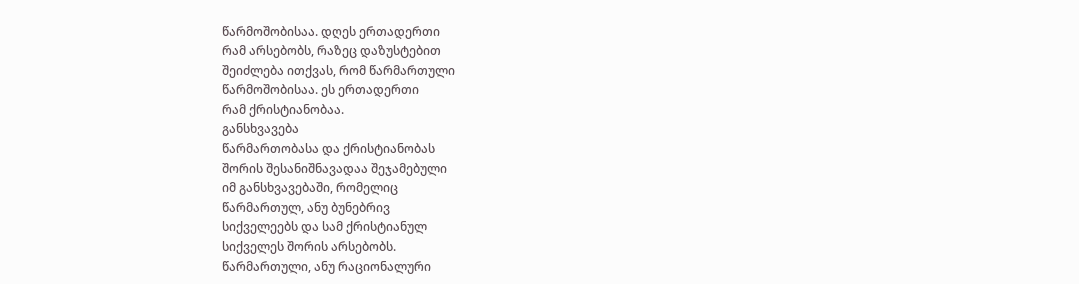წარმოშობისაა. დღეს ერთადერთი
რამ არსებობს, რაზეც დაზუსტებით
შეიძლება ითქვას, რომ წარმართული
წარმოშობისაა. ეს ერთადერთი
რამ ქრისტიანობაა.
განსხვავება
წარმართობასა და ქრისტიანობას
შორის შესანიშნავადაა შეჯამებული
იმ განსხვავებაში, რომელიც
წარმართულ, ანუ ბუნებრივ
სიქველეებს და სამ ქრისტიანულ
სიქველეს შორის არსებობს.
წარმართული, ანუ რაციონალური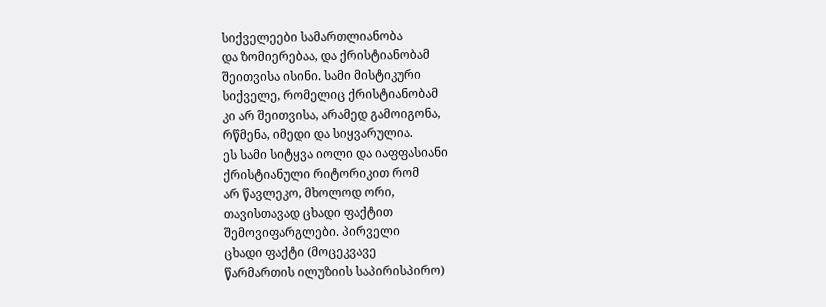სიქველეები სამართლიანობა
და ზომიერებაა, და ქრისტიანობამ
შეითვისა ისინი. სამი მისტიკური
სიქველე, რომელიც ქრისტიანობამ
კი არ შეითვისა, არამედ გამოიგონა,
რწმენა, იმედი და სიყვარულია.
ეს სამი სიტყვა იოლი და იაფფასიანი
ქრისტიანული რიტორიკით რომ
არ წავლეკო, მხოლოდ ორი,
თავისთავად ცხადი ფაქტით
შემოვიფარგლები. პირველი
ცხადი ფაქტი (მოცეკვავე
წარმართის ილუზიის საპირისპირო)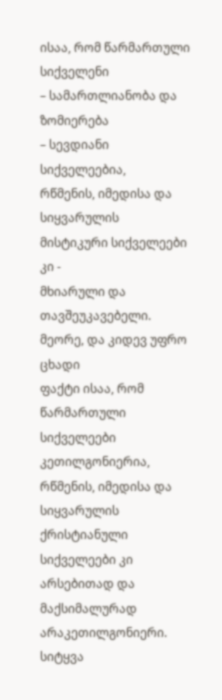ისაა, რომ წარმართული სიქველენი
– სამართლიანობა და ზომიერება
– სევდიანი სიქველეებია,
რწმენის, იმედისა და სიყვარულის
მისტიკური სიქველეები კი -
მხიარული და თავშეუკავებელი.
მეორე, და კიდევ უფრო ცხადი
ფაქტი ისაა, რომ წარმართული
სიქველეები კეთილგონიერია,
რწმენის, იმედისა და სიყვარულის
ქრისტიანული სიქველეები კი
არსებითად და მაქსიმალურად
არაკეთილგონიერი.
სიტყვა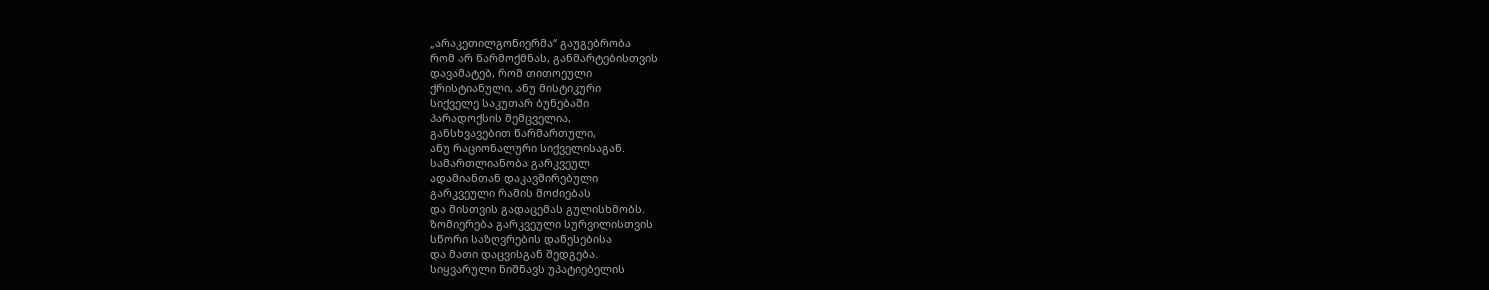„არაკეთილგონიერმა“ გაუგებრობა
რომ არ წარმოქმნას, განმარტებისთვის
დავამატებ, რომ თითოეული
ქრისტიანული, ანუ მისტიკური
სიქველე საკუთარ ბუნებაში
პარადოქსის შემცველია,
განსხვავებით წარმართული,
ანუ რაციონალური სიქველისაგან.
სამართლიანობა გარკვეულ
ადამიანთან დაკავშირებული
გარკვეული რამის მოძიებას
და მისთვის გადაცემას გულისხმობს.
ზომიერება გარკვეული სურვილისთვის
სწორი საზღვრების დაწესებისა
და მათი დაცვისგან შედგება.
სიყვარული ნიშნავს უპატიებელის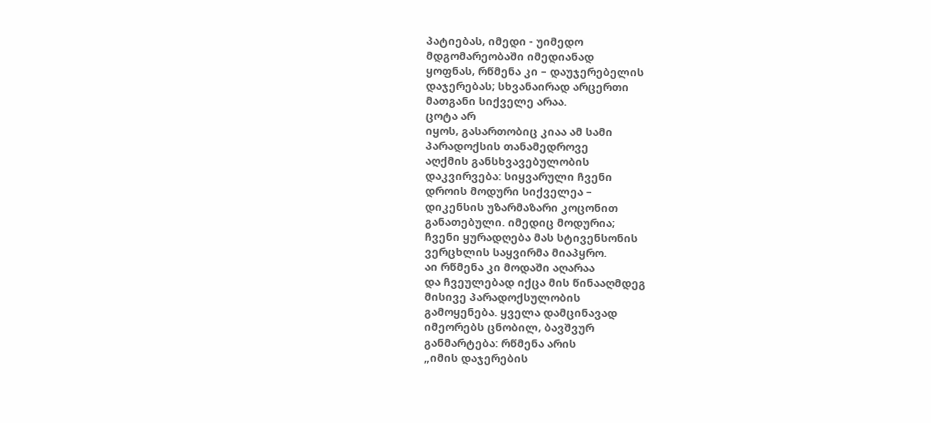პატიებას, იმედი - უიმედო
მდგომარეობაში იმედიანად
ყოფნას, რწმენა კი – დაუჯერებელის
დაჯერებას; სხვანაირად არცერთი
მათგანი სიქველე არაა.
ცოტა არ
იყოს, გასართობიც კიაა ამ სამი
პარადოქსის თანამედროვე
აღქმის განსხვავებულობის
დაკვირვება: სიყვარული ჩვენი
დროის მოდური სიქველეა –
დიკენსის უზარმაზარი კოცონით
განათებული. იმედიც მოდურია;
ჩვენი ყურადღება მას სტივენსონის
ვერცხლის საყვირმა მიაპყრო.
აი რწმენა კი მოდაში აღარაა
და ჩვეულებად იქცა მის წინააღმდეგ
მისივე პარადოქსულობის
გამოყენება. ყველა დამცინავად
იმეორებს ცნობილ, ბავშვურ
განმარტება: რწმენა არის
„იმის დაჯერების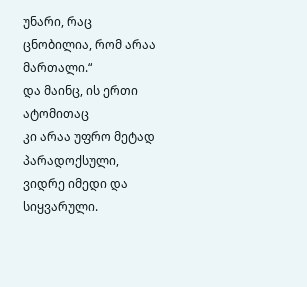უნარი, რაც
ცნობილია, რომ არაა მართალი.“
და მაინც, ის ერთი ატომითაც
კი არაა უფრო მეტად პარადოქსული,
ვიდრე იმედი და სიყვარული.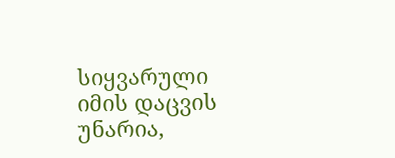სიყვარული იმის დაცვის უნარია,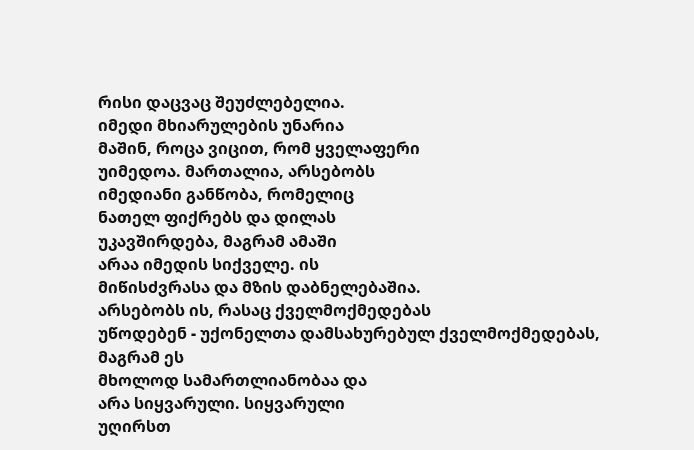რისი დაცვაც შეუძლებელია.
იმედი მხიარულების უნარია
მაშინ, როცა ვიცით, რომ ყველაფერი
უიმედოა. მართალია, არსებობს
იმედიანი განწობა, რომელიც
ნათელ ფიქრებს და დილას
უკავშირდება, მაგრამ ამაში
არაა იმედის სიქველე. ის
მიწისძვრასა და მზის დაბნელებაშია.
არსებობს ის, რასაც ქველმოქმედებას
უწოდებენ - უქონელთა დამსახურებულ ქველმოქმედებას, მაგრამ ეს
მხოლოდ სამართლიანობაა და
არა სიყვარული. სიყვარული
უღირსთ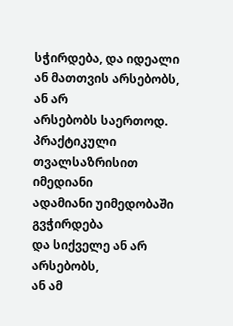სჭირდება, და იდეალი
ან მათთვის არსებობს, ან არ
არსებობს საერთოდ. პრაქტიკული
თვალსაზრისით იმედიანი
ადამიანი უიმედობაში გვჭირდება
და სიქველე ან არ არსებობს,
ან ამ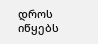დროს იწყებს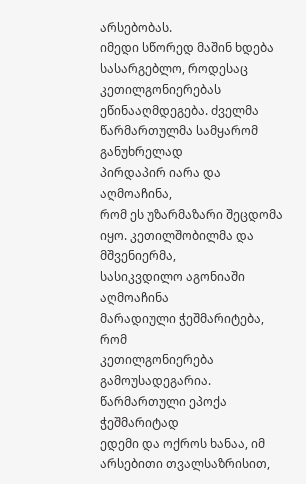არსებობას.
იმედი სწორედ მაშინ ხდება
სასარგებლო, როდესაც კეთილგონიერებას
ეწინააღმდეგება. ძველმა
წარმართულმა სამყარომ განუხრელად
პირდაპირ იარა და აღმოაჩინა,
რომ ეს უზარმაზარი შეცდომა
იყო. კეთილშობილმა და მშვენიერმა,
სასიკვდილო აგონიაში აღმოაჩინა
მარადიული ჭეშმარიტება, რომ
კეთილგონიერება გამოუსადეგარია.
წარმართული ეპოქა ჭეშმარიტად
ედემი და ოქროს ხანაა, იმ
არსებითი თვალსაზრისით,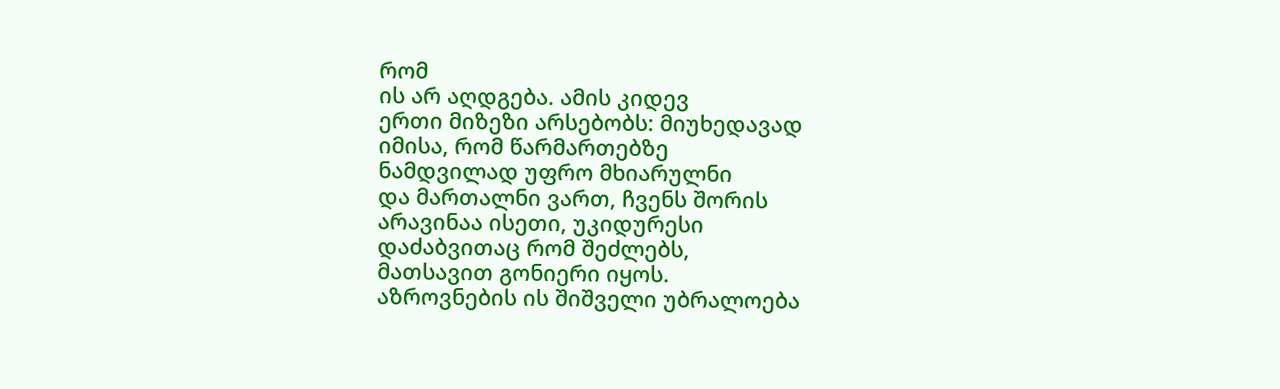რომ
ის არ აღდგება. ამის კიდევ
ერთი მიზეზი არსებობს: მიუხედავად
იმისა, რომ წარმართებზე
ნამდვილად უფრო მხიარულნი
და მართალნი ვართ, ჩვენს შორის
არავინაა ისეთი, უკიდურესი
დაძაბვითაც რომ შეძლებს,
მათსავით გონიერი იყოს.
აზროვნების ის შიშველი უბრალოება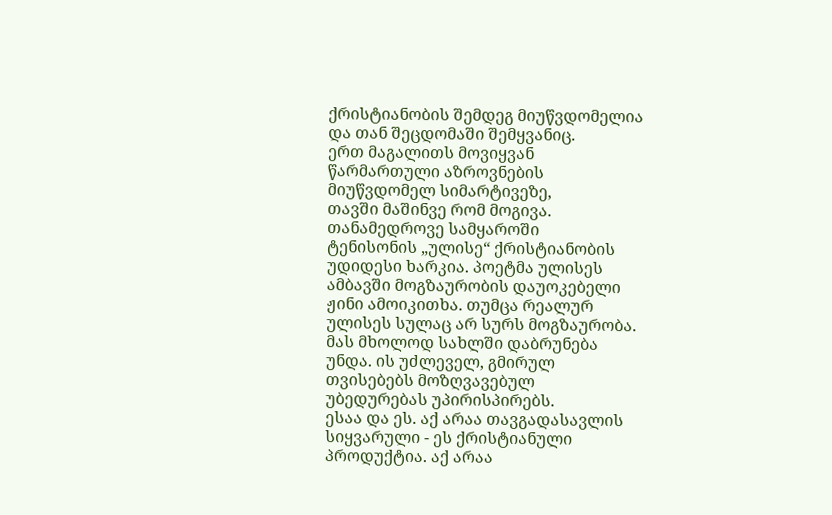ქრისტიანობის შემდეგ მიუწვდომელია
და თან შეცდომაში შემყვანიც.
ერთ მაგალითს მოვიყვან
წარმართული აზროვნების
მიუწვდომელ სიმარტივეზე,
თავში მაშინვე რომ მოგივა.
თანამედროვე სამყაროში
ტენისონის „ულისე“ ქრისტიანობის
უდიდესი ხარკია. პოეტმა ულისეს
ამბავში მოგზაურობის დაუოკებელი
ჟინი ამოიკითხა. თუმცა რეალურ
ულისეს სულაც არ სურს მოგზაურობა.
მას მხოლოდ სახლში დაბრუნება
უნდა. ის უძლეველ, გმირულ
თვისებებს მოზღვავებულ
უბედურებას უპირისპირებს.
ესაა და ეს. აქ არაა თავგადასავლის
სიყვარული - ეს ქრისტიანული
პროდუქტია. აქ არაა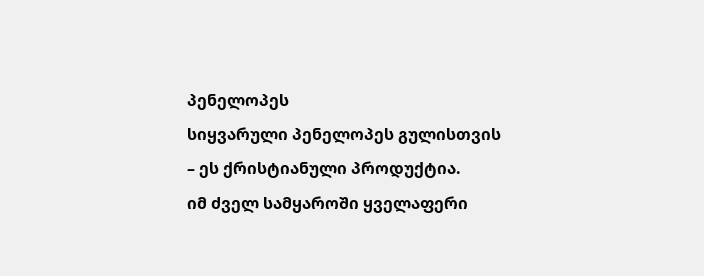პენელოპეს
სიყვარული პენელოპეს გულისთვის
– ეს ქრისტიანული პროდუქტია.
იმ ძველ სამყაროში ყველაფერი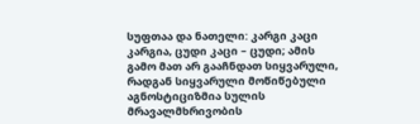სუფთაა და ნათელი: კარგი კაცი
კარგია, ცუდი კაცი – ცუდი; ამის
გამო მათ არ გააჩნდათ სიყვარული,
რადგან სიყვარული მოწიწებული
აგნოსტიციზმია სულის
მრავალმხრივობის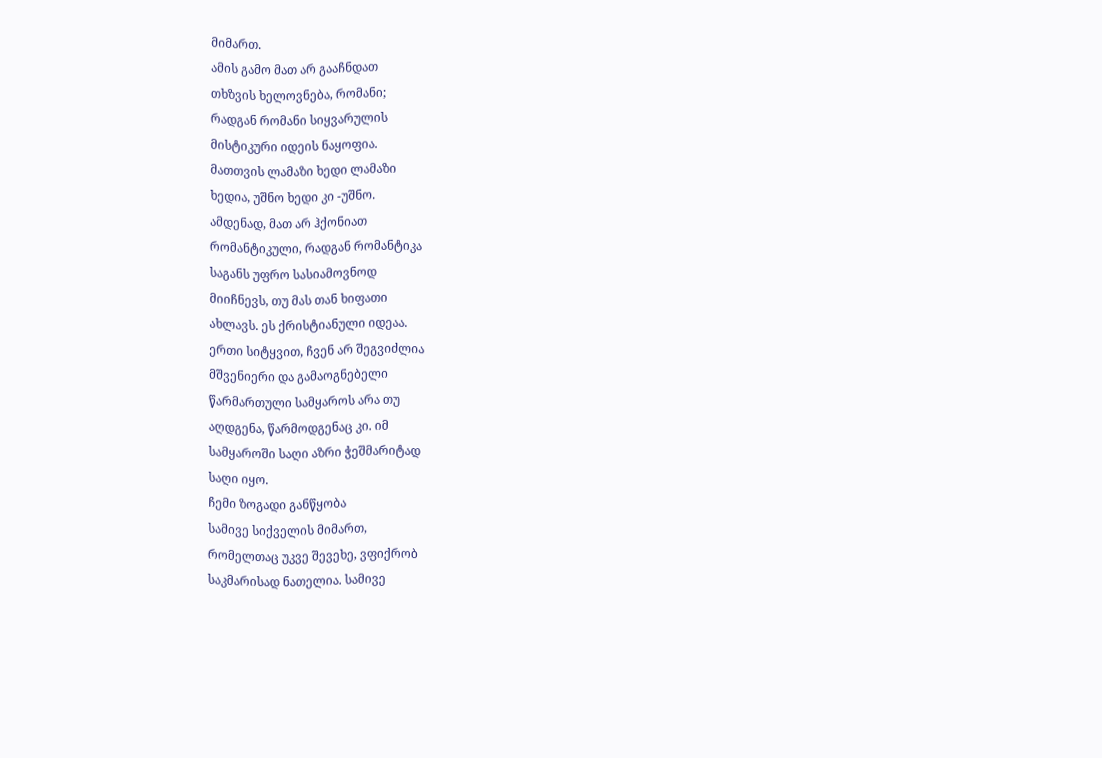მიმართ.
ამის გამო მათ არ გააჩნდათ
თხზვის ხელოვნება, რომანი;
რადგან რომანი სიყვარულის
მისტიკური იდეის ნაყოფია.
მათთვის ლამაზი ხედი ლამაზი
ხედია, უშნო ხედი კი -უშნო.
ამდენად, მათ არ ჰქონიათ
რომანტიკული, რადგან რომანტიკა
საგანს უფრო სასიამოვნოდ
მიიჩნევს, თუ მას თან ხიფათი
ახლავს. ეს ქრისტიანული იდეაა.
ერთი სიტყვით, ჩვენ არ შეგვიძლია
მშვენიერი და გამაოგნებელი
წარმართული სამყაროს არა თუ
აღდგენა, წარმოდგენაც კი. იმ
სამყაროში საღი აზრი ჭეშმარიტად
საღი იყო.
ჩემი ზოგადი განწყობა
სამივე სიქველის მიმართ,
რომელთაც უკვე შევეხე, ვფიქრობ
საკმარისად ნათელია. სამივე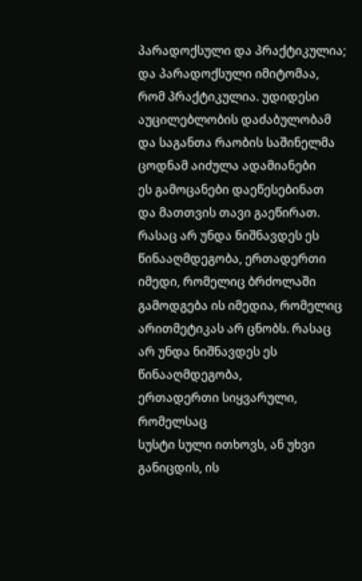პარადოქსული და პრაქტიკულია;
და პარადოქსული იმიტომაა,
რომ პრაქტიკულია. უდიდესი
აუცილებლობის დაძაბულობამ
და საგანთა რაობის საშინელმა
ცოდნამ აიძულა ადამიანები
ეს გამოცანები დაეწესებინათ
და მათთვის თავი გაეწირათ.
რასაც არ უნდა ნიშნავდეს ეს
წინააღმდეგობა, ერთადერთი
იმედი, რომელიც ბრძოლაში
გამოდგება ის იმედია, რომელიც
არითმეტიკას არ ცნობს. რასაც
არ უნდა ნიშნავდეს ეს წინააღმდეგობა,
ერთადერთი სიყვარული, რომელსაც
სუსტი სული ითხოვს, ან უხვი
განიცდის, ის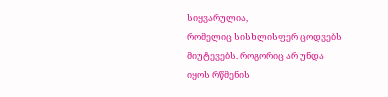სიყვარულია,
რომელიც სისხლისფერ ცოდვებს
მიუტევებს. როგორიც არ უნდა
იყოს რწმენის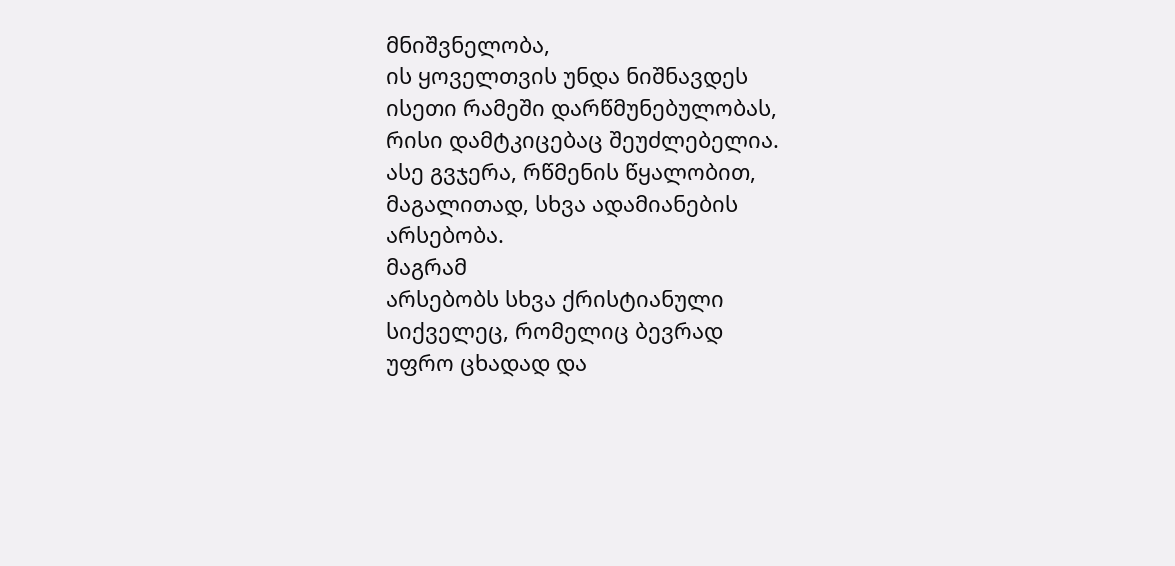მნიშვნელობა,
ის ყოველთვის უნდა ნიშნავდეს
ისეთი რამეში დარწმუნებულობას,
რისი დამტკიცებაც შეუძლებელია.
ასე გვჯერა, რწმენის წყალობით,
მაგალითად, სხვა ადამიანების
არსებობა.
მაგრამ
არსებობს სხვა ქრისტიანული
სიქველეც, რომელიც ბევრად
უფრო ცხადად და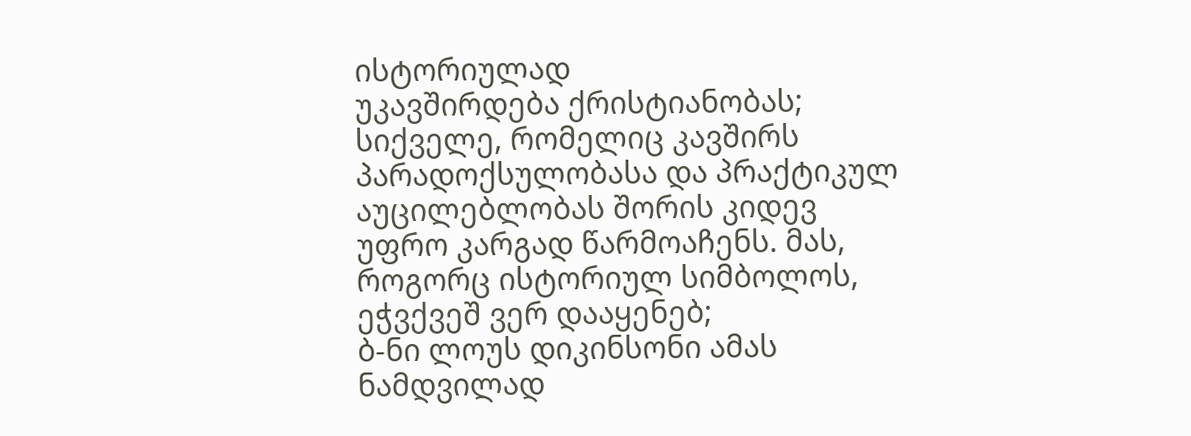ისტორიულად
უკავშირდება ქრისტიანობას;
სიქველე, რომელიც კავშირს
პარადოქსულობასა და პრაქტიკულ
აუცილებლობას შორის კიდევ
უფრო კარგად წარმოაჩენს. მას,
როგორც ისტორიულ სიმბოლოს,
ეჭვქვეშ ვერ დააყენებ;
ბ-ნი ლოუს დიკინსონი ამას
ნამდვილად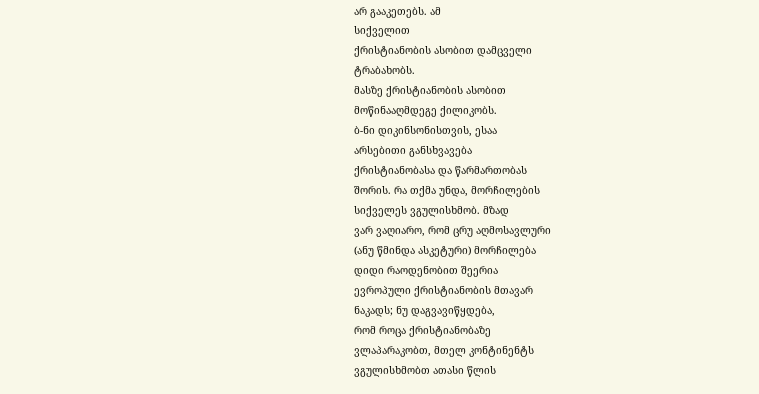არ გააკეთებს. ამ
სიქველით
ქრისტიანობის ასობით დამცველი
ტრაბახობს.
მასზე ქრისტიანობის ასობით
მოწინააღმდეგე ქილიკობს.
ბ-ნი დიკინსონისთვის, ესაა
არსებითი განსხვავება
ქრისტიანობასა და წარმართობას
შორის. რა თქმა უნდა, მორჩილების
სიქველეს ვგულისხმობ. მზად
ვარ ვაღიარო, რომ ცრუ აღმოსავლური
(ანუ წმინდა ასკეტური) მორჩილება
დიდი რაოდენობით შეერია
ევროპული ქრისტიანობის მთავარ
ნაკადს; ნუ დაგვავიწყდება,
რომ როცა ქრისტიანობაზე
ვლაპარაკობთ, მთელ კონტინენტს
ვგულისხმობთ ათასი წლის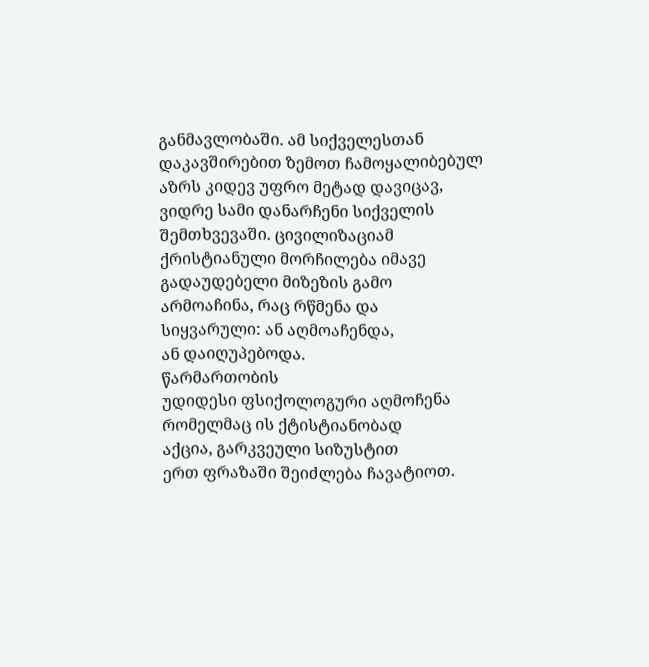განმავლობაში. ამ სიქველესთან
დაკავშირებით ზემოთ ჩამოყალიბებულ
აზრს კიდევ უფრო მეტად დავიცავ,
ვიდრე სამი დანარჩენი სიქველის
შემთხვევაში. ცივილიზაციამ
ქრისტიანული მორჩილება იმავე
გადაუდებელი მიზეზის გამო
არმოაჩინა, რაც რწმენა და
სიყვარული: ან აღმოაჩენდა,
ან დაიღუპებოდა.
წარმართობის
უდიდესი ფსიქოლოგური აღმოჩენა
რომელმაც ის ქტისტიანობად
აქცია, გარკვეული სიზუსტით
ერთ ფრაზაში შეიძლება ჩავატიოთ.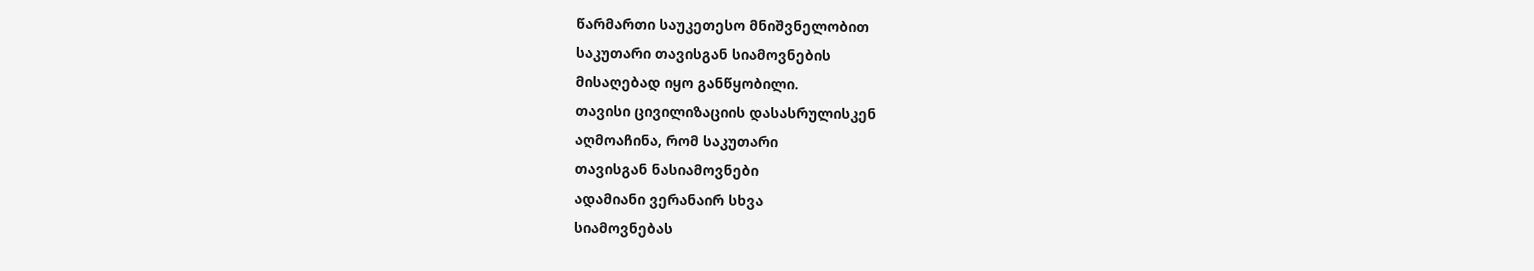წარმართი საუკეთესო მნიშვნელობით
საკუთარი თავისგან სიამოვნების
მისაღებად იყო განწყობილი.
თავისი ცივილიზაციის დასასრულისკენ
აღმოაჩინა, რომ საკუთარი
თავისგან ნასიამოვნები
ადამიანი ვერანაირ სხვა
სიამოვნებას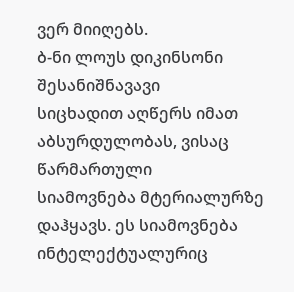ვერ მიიღებს.
ბ-ნი ლოუს დიკინსონი შესანიშნავავი
სიცხადით აღწერს იმათ
აბსურდულობას, ვისაც წარმართული
სიამოვნება მტერიალურზე
დაჰყავს. ეს სიამოვნება
ინტელექტუალურიც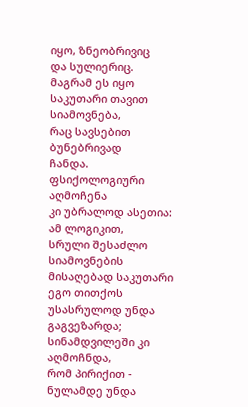იყო, ზნეობრივიც
და სულიერიც. მაგრამ ეს იყო
საკუთარი თავით სიამოვნება,
რაც სავსებით ბუნებრივად
ჩანდა. ფსიქოლოგიური აღმოჩენა
კი უბრალოდ ასეთია: ამ ლოგიკით,
სრული შესაძლო სიამოვნების
მისაღებად საკუთარი ეგო თითქოს
უსასრულოდ უნდა გაგვეზარდა;
სინამდვილეში კი აღმოჩნდა,
რომ პირიქით - ნულამდე უნდა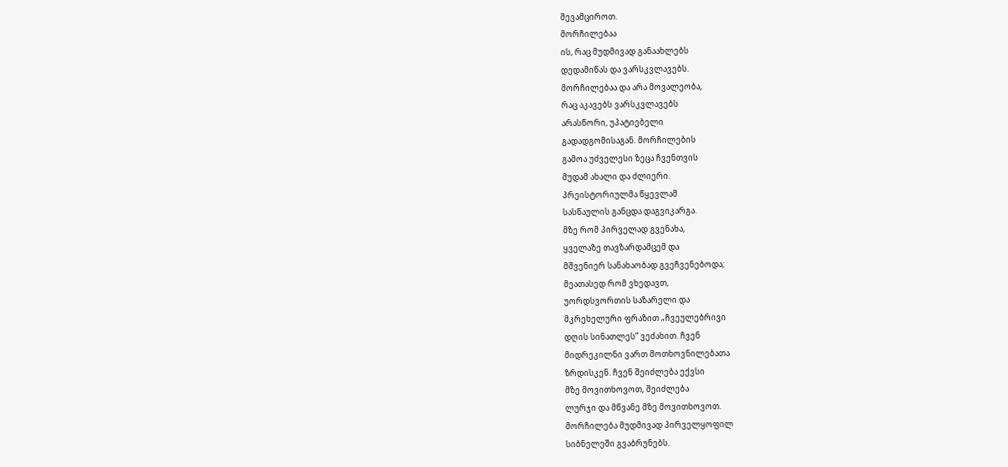შევამციროთ.
მორჩილებაა
ის, რაც მუდმივად განაახლებს
დედამიწას და ვარსკვლავებს.
მორჩილებაა და არა მოვალეობა,
რაც აკავებს ვარსკვლავებს
არასწორი, უპატიებელი
გადადგომისაგან. მორჩილების
გამოა უძველესი ზეცა ჩვენთვის
მუდამ ახალი და ძლიერი.
პრეისტორიულმა წყევლამ
სასწაულის განცდა დაგვიკარგა.
მზე რომ პირველად გვენახა,
ყველაზე თავზარდამცემ და
მშვენიერ სანახაობად გვეჩვენებოდა;
მეათასედ რომ ვხედავთ,
უორდსვორთის საზარელი და
მკრეხელური ფრაზით „ჩვეულებრივი
დღის სინათლეს“ ვეძახით. ჩვენ
მიდრეკილნი ვართ მოთხოვნილებათა
ზრდისკენ. ჩვენ შეიძლება ექვსი
მზე მოვითხოვოთ, შეიძლება
ლურჯი და მწვანე მზე მოვითხოვოთ.
მორჩილება მუდმივად პირველყოფილ
სიბნელეში გვაბრუნებს.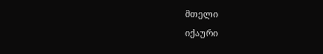მთელი
იქაური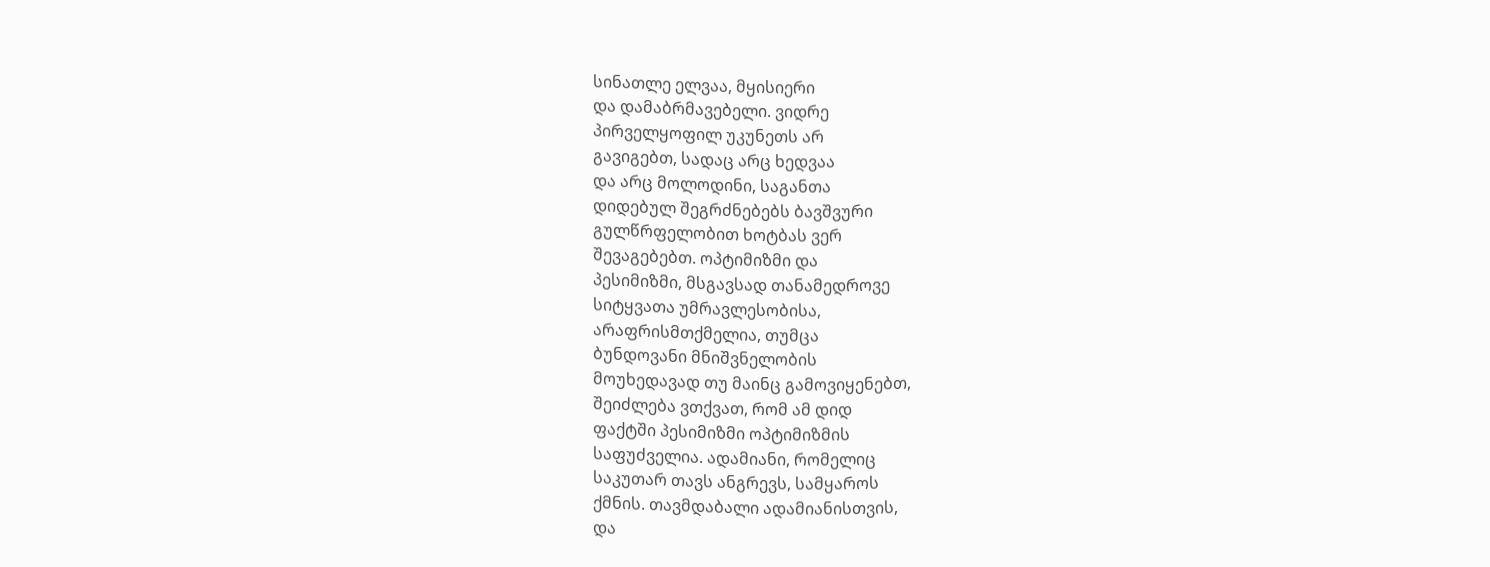სინათლე ელვაა, მყისიერი
და დამაბრმავებელი. ვიდრე
პირველყოფილ უკუნეთს არ
გავიგებთ, სადაც არც ხედვაა
და არც მოლოდინი, საგანთა
დიდებულ შეგრძნებებს ბავშვური
გულწრფელობით ხოტბას ვერ
შევაგებებთ. ოპტიმიზმი და
პესიმიზმი, მსგავსად თანამედროვე
სიტყვათა უმრავლესობისა,
არაფრისმთქმელია, თუმცა
ბუნდოვანი მნიშვნელობის
მოუხედავად თუ მაინც გამოვიყენებთ,
შეიძლება ვთქვათ, რომ ამ დიდ
ფაქტში პესიმიზმი ოპტიმიზმის
საფუძველია. ადამიანი, რომელიც
საკუთარ თავს ანგრევს, სამყაროს
ქმნის. თავმდაბალი ადამიანისთვის,
და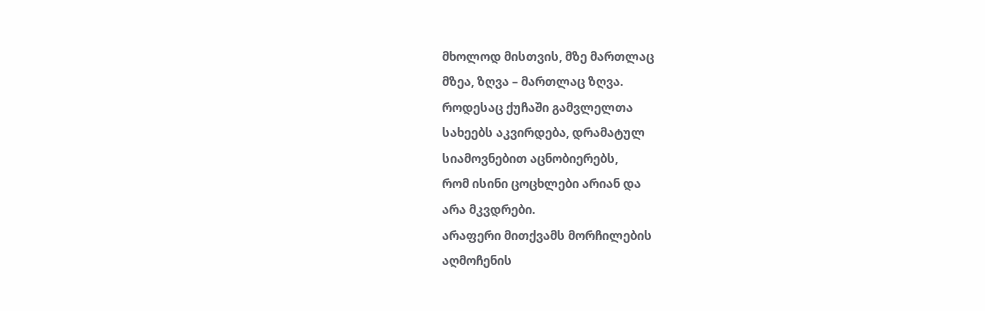მხოლოდ მისთვის, მზე მართლაც
მზეა, ზღვა – მართლაც ზღვა.
როდესაც ქუჩაში გამვლელთა
სახეებს აკვირდება, დრამატულ
სიამოვნებით აცნობიერებს,
რომ ისინი ცოცხლები არიან და
არა მკვდრები.
არაფერი მითქვამს მორჩილების
აღმოჩენის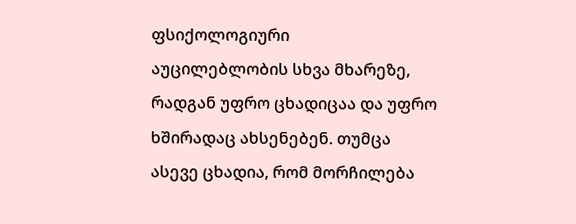ფსიქოლოგიური
აუცილებლობის სხვა მხარეზე,
რადგან უფრო ცხადიცაა და უფრო
ხშირადაც ახსენებენ. თუმცა
ასევე ცხადია, რომ მორჩილება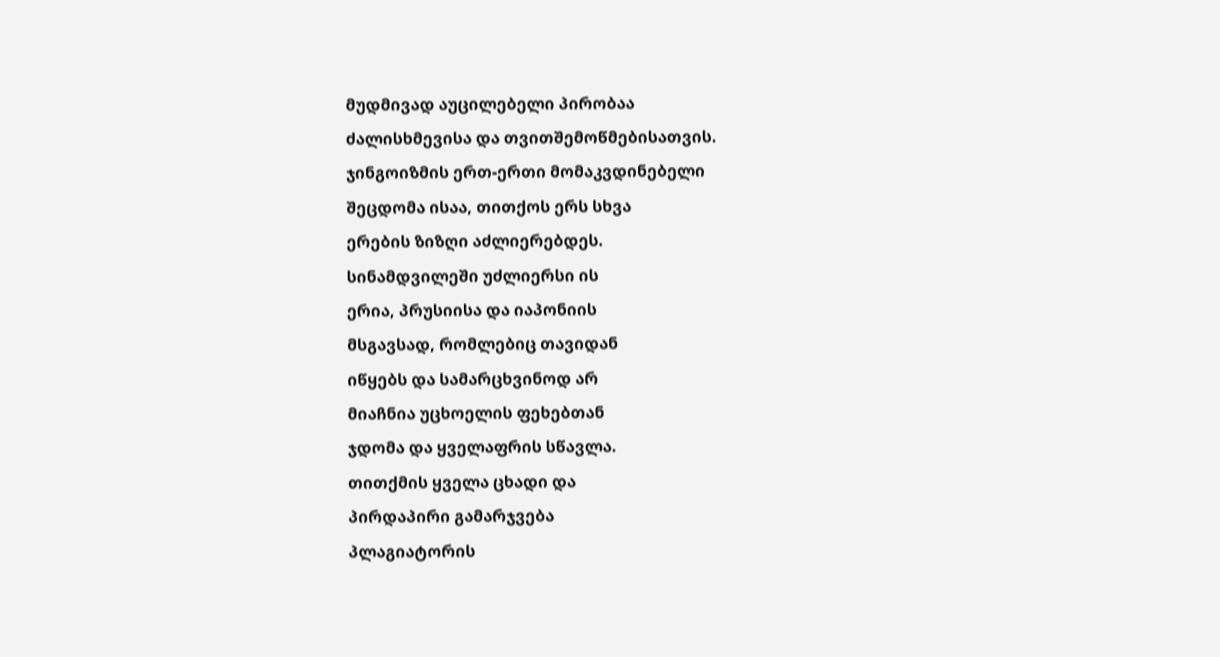მუდმივად აუცილებელი პირობაა
ძალისხმევისა და თვითშემოწმებისათვის.
ჯინგოიზმის ერთ-ერთი მომაკვდინებელი
შეცდომა ისაა, თითქოს ერს სხვა
ერების ზიზღი აძლიერებდეს.
სინამდვილეში უძლიერსი ის
ერია, პრუსიისა და იაპონიის
მსგავსად, რომლებიც თავიდან
იწყებს და სამარცხვინოდ არ
მიაჩნია უცხოელის ფეხებთან
ჯდომა და ყველაფრის სწავლა.
თითქმის ყველა ცხადი და
პირდაპირი გამარჯვება
პლაგიატორის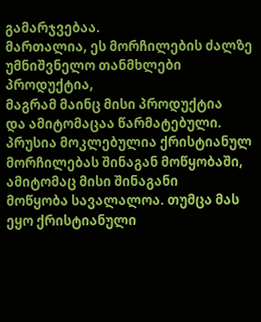გამარჯვებაა.
მართალია, ეს მორჩილების ძალზე
უმნიშვნელო თანმხლები პროდუქტია,
მაგრამ მაინც მისი პროდუქტია
და ამიტომაცაა წარმატებული.
პრუსია მოკლებულია ქრისტიანულ
მორჩილებას შინაგან მოწყობაში,
ამიტომაც მისი შინაგანი
მოწყობა სავალალოა. თუმცა მას
ეყო ქრისტიანული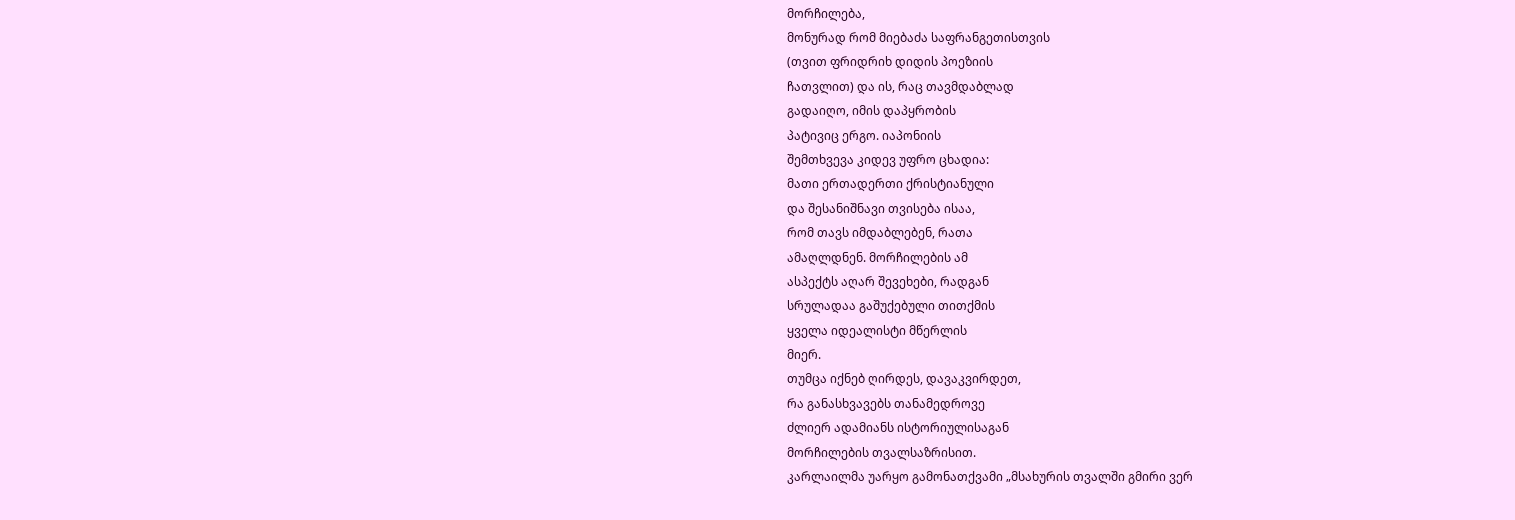მორჩილება,
მონურად რომ მიებაძა საფრანგეთისთვის
(თვით ფრიდრიხ დიდის პოეზიის
ჩათვლით) და ის, რაც თავმდაბლად
გადაიღო, იმის დაპყრობის
პატივიც ერგო. იაპონიის
შემთხვევა კიდევ უფრო ცხადია:
მათი ერთადერთი ქრისტიანული
და შესანიშნავი თვისება ისაა,
რომ თავს იმდაბლებენ, რათა
ამაღლდნენ. მორჩილების ამ
ასპექტს აღარ შევეხები, რადგან
სრულადაა გაშუქებული თითქმის
ყველა იდეალისტი მწერლის
მიერ.
თუმცა იქნებ ღირდეს, დავაკვირდეთ,
რა განასხვავებს თანამედროვე
ძლიერ ადამიანს ისტორიულისაგან
მორჩილების თვალსაზრისით.
კარლაილმა უარყო გამონათქვამი „მსახურის თვალში გმირი ვერ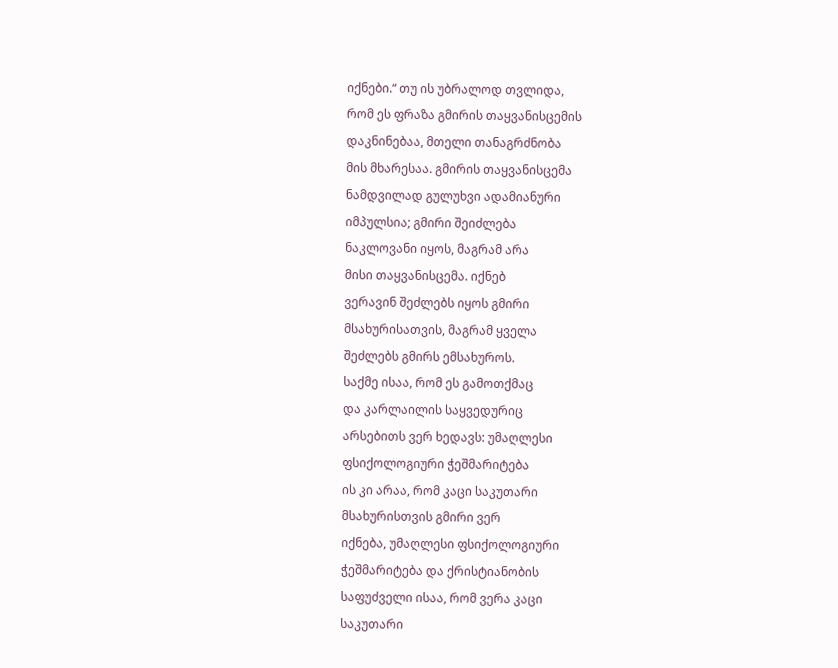იქნები.“ თუ ის უბრალოდ თვლიდა,
რომ ეს ფრაზა გმირის თაყვანისცემის
დაკნინებაა, მთელი თანაგრძნობა
მის მხარესაა. გმირის თაყვანისცემა
ნამდვილად გულუხვი ადამიანური
იმპულსია; გმირი შეიძლება
ნაკლოვანი იყოს, მაგრამ არა
მისი თაყვანისცემა. იქნებ
ვერავინ შეძლებს იყოს გმირი
მსახურისათვის, მაგრამ ყველა
შეძლებს გმირს ემსახუროს.
საქმე ისაა, რომ ეს გამოთქმაც
და კარლაილის საყვედურიც
არსებითს ვერ ხედავს: უმაღლესი
ფსიქოლოგიური ჭეშმარიტება
ის კი არაა, რომ კაცი საკუთარი
მსახურისთვის გმირი ვერ
იქნება, უმაღლესი ფსიქოლოგიური
ჭეშმარიტება და ქრისტიანობის
საფუძველი ისაა, რომ ვერა კაცი
საკუთარი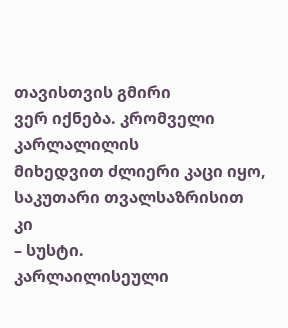თავისთვის გმირი
ვერ იქნება. კრომველი კარლალილის
მიხედვით ძლიერი კაცი იყო,
საკუთარი თვალსაზრისით კი
– სუსტი.
კარლაილისეული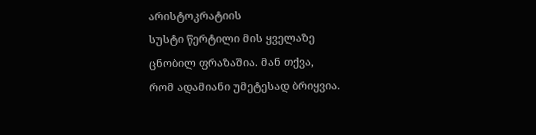არისტოკრატიის
სუსტი წერტილი მის ყველაზე
ცნობილ ფრაზაშია. მან თქვა,
რომ ადამიანი უმეტესად ბრიყვია.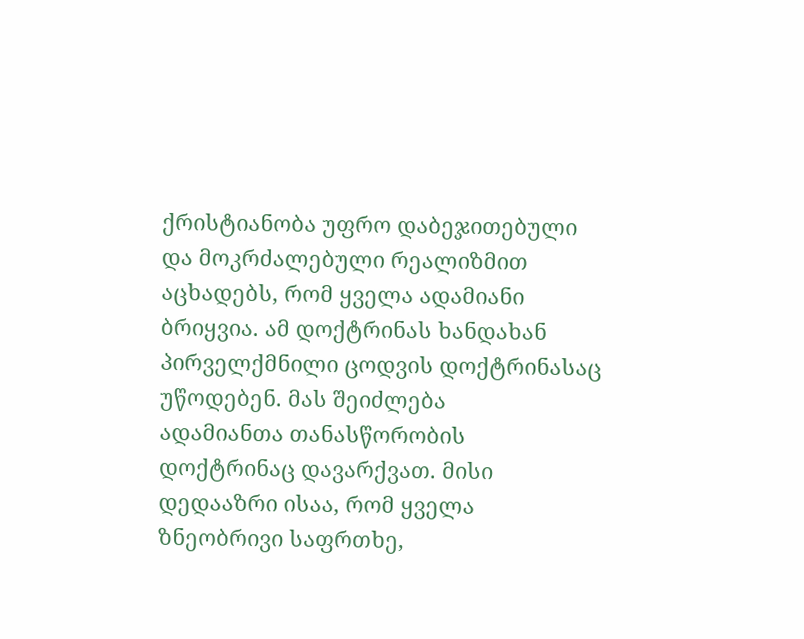ქრისტიანობა უფრო დაბეჯითებული
და მოკრძალებული რეალიზმით
აცხადებს, რომ ყველა ადამიანი
ბრიყვია. ამ დოქტრინას ხანდახან
პირველქმნილი ცოდვის დოქტრინასაც
უწოდებენ. მას შეიძლება
ადამიანთა თანასწორობის
დოქტრინაც დავარქვათ. მისი
დედააზრი ისაა, რომ ყველა
ზნეობრივი საფრთხე,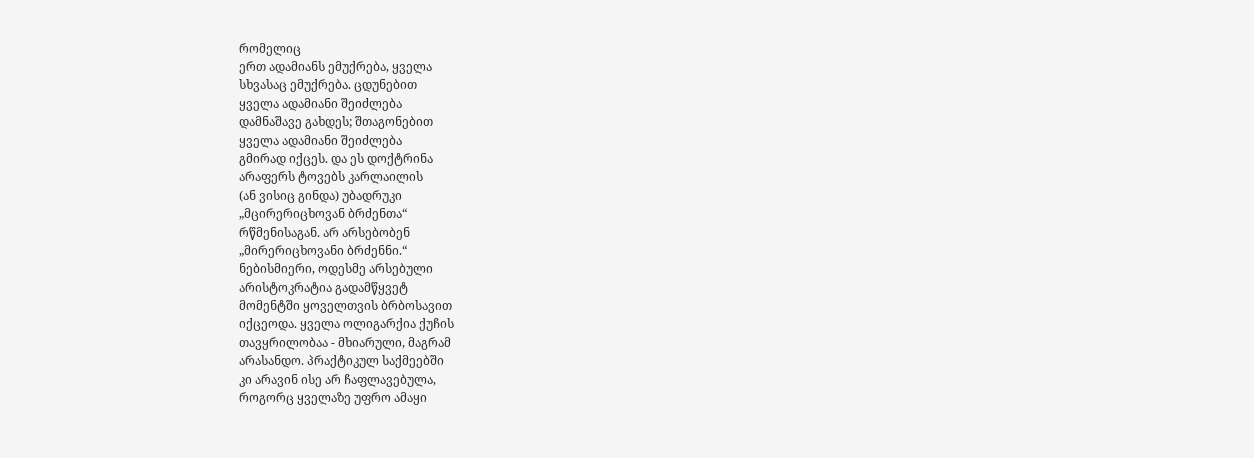რომელიც
ერთ ადამიანს ემუქრება, ყველა
სხვასაც ემუქრება. ცდუნებით
ყველა ადამიანი შეიძლება
დამნაშავე გახდეს; შთაგონებით
ყველა ადამიანი შეიძლება
გმირად იქცეს. და ეს დოქტრინა
არაფერს ტოვებს კარლაილის
(ან ვისიც გინდა) უბადრუკი
„მცირერიცხოვან ბრძენთა“
რწმენისაგან. არ არსებობენ
„მირერიცხოვანი ბრძენნი.“
ნებისმიერი, ოდესმე არსებული
არისტოკრატია გადამწყვეტ
მომენტში ყოველთვის ბრბოსავით
იქცეოდა. ყველა ოლიგარქია ქუჩის
თავყრილობაა - მხიარული, მაგრამ
არასანდო. პრაქტიკულ საქმეებში
კი არავინ ისე არ ჩაფლავებულა,
როგორც ყველაზე უფრო ამაყი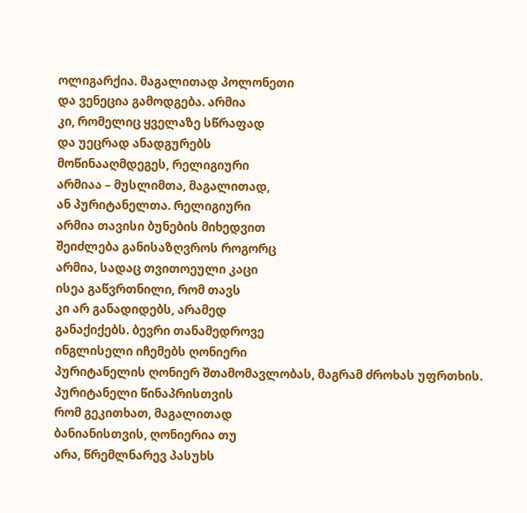ოლიგარქია. მაგალითად პოლონეთი
და ვენეცია გამოდგება. არმია
კი, რომელიც ყველაზე სწრაფად
და უეცრად ანადგურებს
მოწინააღმდეგეს, რელიგიური
არმიაა – მუსლიმთა, მაგალითად,
ან პურიტანელთა. რელიგიური
არმია თავისი ბუნების მიხედვით
შეიძლება განისაზღვროს როგორც
არმია, სადაც თვითოეული კაცი
ისეა გაწვრთნილი, რომ თავს
კი არ განადიდებს, არამედ
განაქიქებს. ბევრი თანამედროვე
ინგლისელი იჩემებს ღონიერი
პურიტანელის ღონიერ შთამომავლობას, მაგრამ ძროხას უფრთხის. პურიტანელი წინაპრისთვის
რომ გეკითხათ, მაგალითად
ბანიანისთვის, ღონიერია თუ
არა, წრემლნარევ პასუხს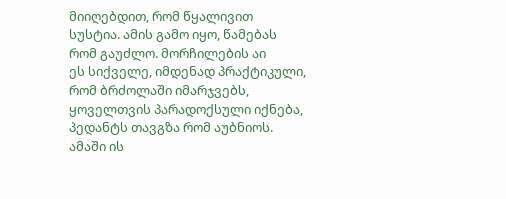მიიღებდით, რომ წყალივით
სუსტია. ამის გამო იყო, წამებას
რომ გაუძლო. მორჩილების აი
ეს სიქველე, იმდენად პრაქტიკული,
რომ ბრძოლაში იმარჯვებს,
ყოველთვის პარადოქსული იქნება,
პედანტს თავგზა რომ აუბნიოს.
ამაში ის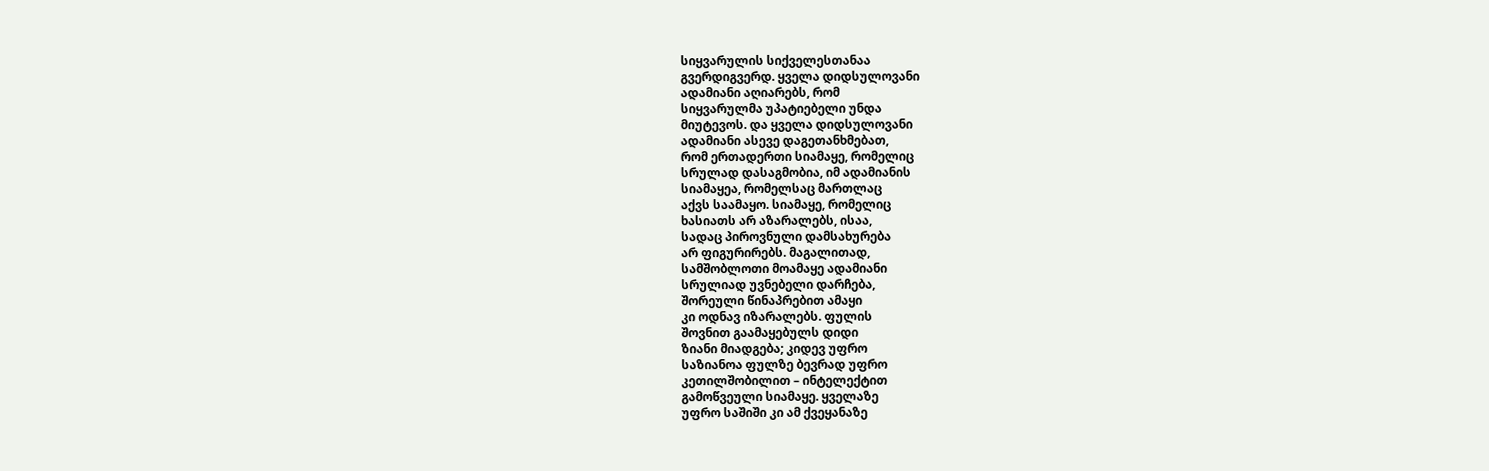სიყვარულის სიქველესთანაა
გვერდიგვერდ. ყველა დიდსულოვანი
ადამიანი აღიარებს, რომ
სიყვარულმა უპატიებელი უნდა
მიუტევოს. და ყველა დიდსულოვანი
ადამიანი ასევე დაგეთანხმებათ,
რომ ერთადერთი სიამაყე, რომელიც
სრულად დასაგმობია, იმ ადამიანის
სიამაყეა, რომელსაც მართლაც
აქვს საამაყო. სიამაყე, რომელიც
ხასიათს არ აზარალებს, ისაა,
სადაც პიროვნული დამსახურება
არ ფიგურირებს. მაგალითად,
სამშობლოთი მოამაყე ადამიანი
სრულიად უვნებელი დარჩება,
შორეული წინაპრებით ამაყი
კი ოდნავ იზარალებს. ფულის
შოვნით გაამაყებულს დიდი
ზიანი მიადგება; კიდევ უფრო
საზიანოა ფულზე ბევრად უფრო
კეთილშობილით – ინტელექტით
გამოწვეული სიამაყე. ყველაზე
უფრო საშიში კი ამ ქვეყანაზე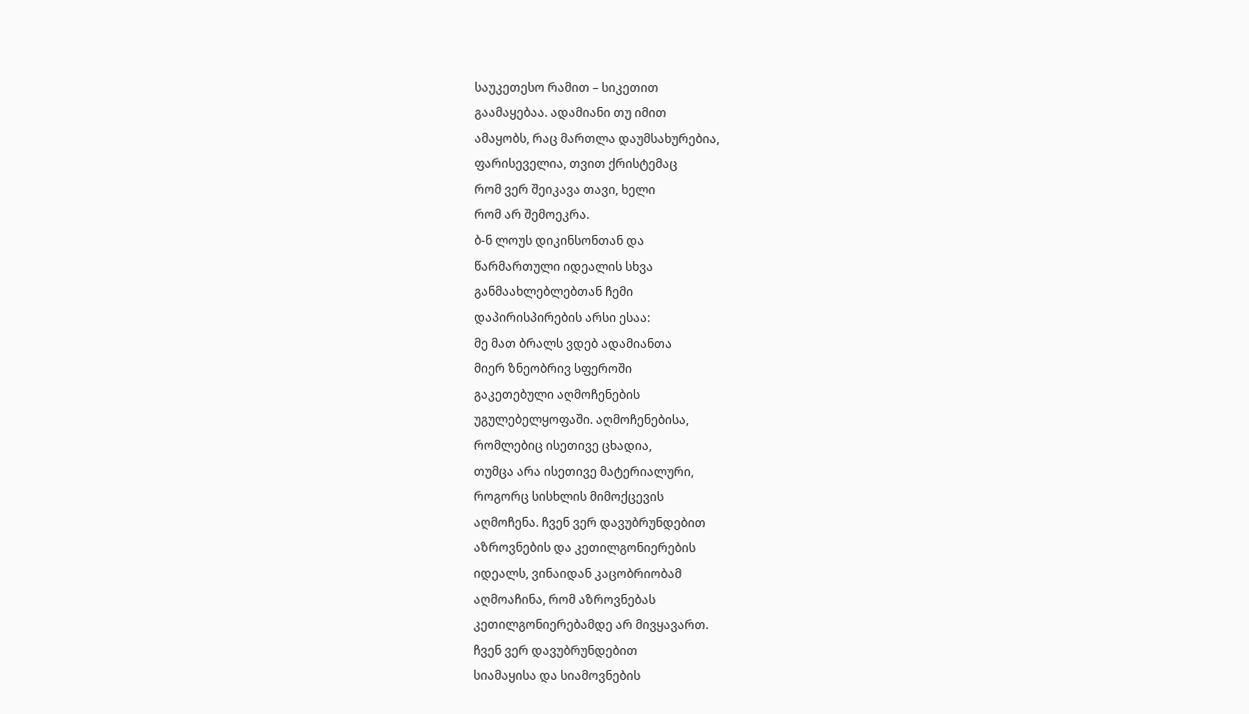საუკეთესო რამით – სიკეთით
გაამაყებაა. ადამიანი თუ იმით
ამაყობს, რაც მართლა დაუმსახურებია,
ფარისეველია, თვით ქრისტემაც
რომ ვერ შეიკავა თავი, ხელი
რომ არ შემოეკრა.
ბ-ნ ლოუს დიკინსონთან და
წარმართული იდეალის სხვა
განმაახლებლებთან ჩემი
დაპირისპირების არსი ესაა:
მე მათ ბრალს ვდებ ადამიანთა
მიერ ზნეობრივ სფეროში
გაკეთებული აღმოჩენების
უგულებელყოფაში. აღმოჩენებისა,
რომლებიც ისეთივე ცხადია,
თუმცა არა ისეთივე მატერიალური,
როგორც სისხლის მიმოქცევის
აღმოჩენა. ჩვენ ვერ დავუბრუნდებით
აზროვნების და კეთილგონიერების
იდეალს, ვინაიდან კაცობრიობამ
აღმოაჩინა, რომ აზროვნებას
კეთილგონიერებამდე არ მივყავართ.
ჩვენ ვერ დავუბრუნდებით
სიამაყისა და სიამოვნების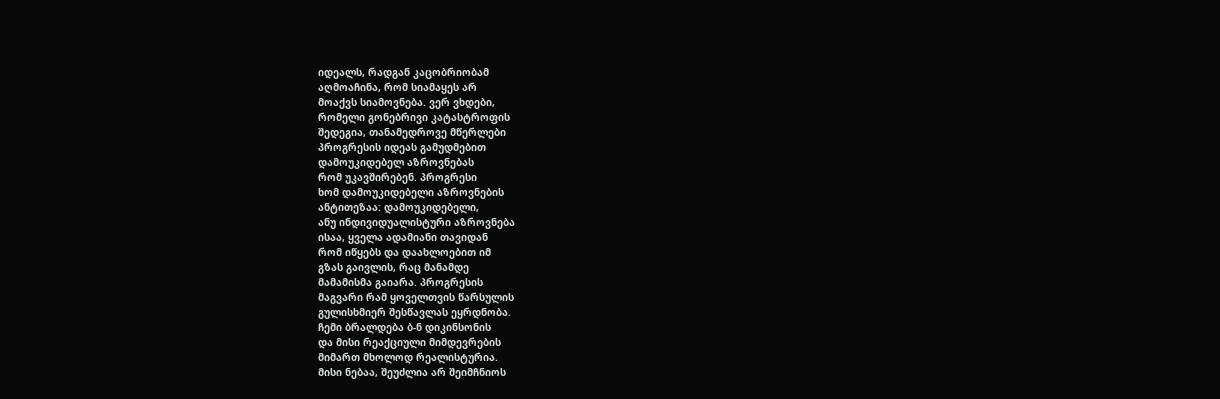იდეალს, რადგან კაცობრიობამ
აღმოაჩინა, რომ სიამაყეს არ
მოაქვს სიამოვნება. ვერ ვხდები,
რომელი გონებრივი კატასტროფის
შედეგია, თანამედროვე მწერლები
პროგრესის იდეას გამუდმებით
დამოუკიდებელ აზროვნებას
რომ უკავშირებენ. პროგრესი
ხომ დამოუკიდებელი აზროვნების
ანტითეზაა: დამოუკიდებელი,
ანუ ინდივიდუალისტური აზროვნება
ისაა, ყველა ადამიანი თავიდან
რომ იწყებს და დაახლოებით იმ
გზას გაივლის, რაც მანამდე
მამამისმა გაიარა. პროგრესის
მაგვარი რამ ყოველთვის წარსულის
გულისხმიერ შესწავლას ეყრდნობა.
ჩემი ბრალდება ბ-ნ დიკინსონის
და მისი რეაქციული მიმდევრების
მიმართ მხოლოდ რეალისტურია.
მისი ნებაა, შეუძლია არ შეიმჩნიოს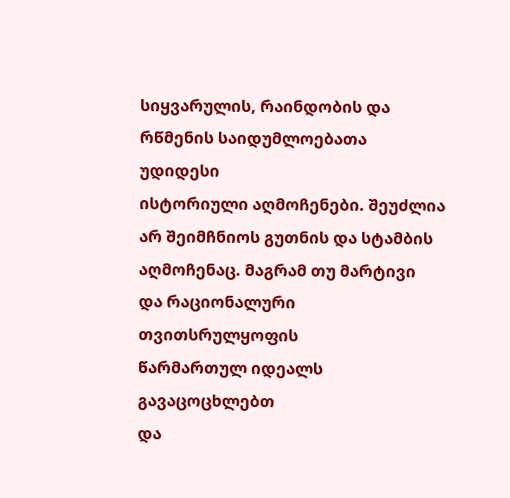სიყვარულის, რაინდობის და
რწმენის საიდუმლოებათა უდიდესი
ისტორიული აღმოჩენები. შეუძლია
არ შეიმჩნიოს გუთნის და სტამბის
აღმოჩენაც. მაგრამ თუ მარტივი
და რაციონალური თვითსრულყოფის
წარმართულ იდეალს გავაცოცხლებთ
და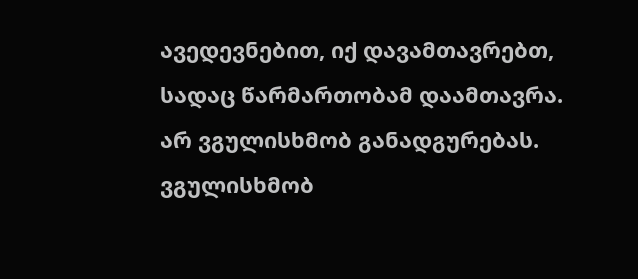ავედევნებით, იქ დავამთავრებთ,
სადაც წარმართობამ დაამთავრა.
არ ვგულისხმობ განადგურებას.
ვგულისხმობ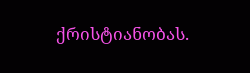ქრისტიანობას.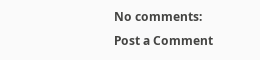No comments:
Post a Comment